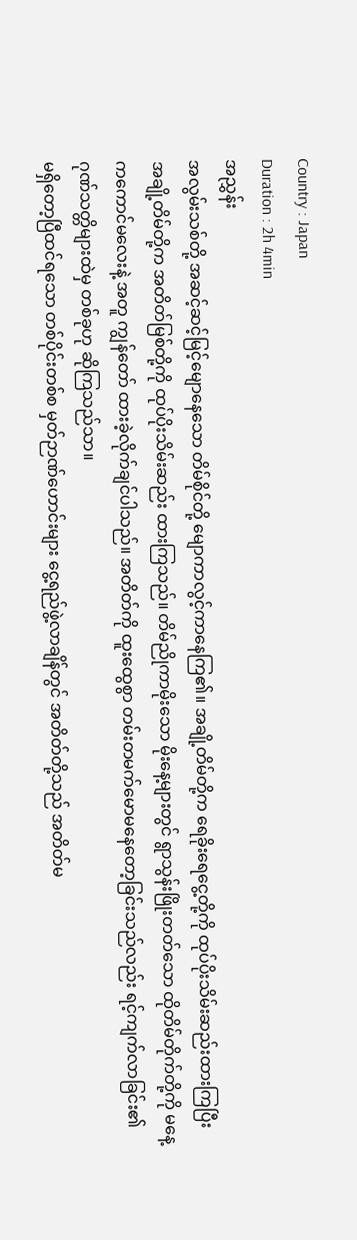Country : Japan
Duration : 2h 4min
အညွှန်း
အလွမ်းသစ်တို့ အဆင့်ဆင့်မြင့်မျောနေသော တိမ်စိုင်တို့ မျောကာလွင့်ကာနေကြ၏။ အချို့တိမ်တို့က ရေခိုးရေငွေ့တို့ကို ထုပ်ပိုးသိမ်းဆည်းထားကြပြီး အချို့တိမ်တို့က အတိတ်မြစ်တို့ကို ထုပ်ပိုးသိမ်းဆည်း ထားကြသည်။ တိမ်ညိုကာမိုးသော မိုးနေ့များတွင် ရွာသွန်းဖြိုးတတ်သော ထိုတိမ်တိုက်တို့ကို မနေ့ကကောင်မလေးနဲ့ အတူ ကျွန်တော် ထားခဲ့လိုက်ချင်ပါသည်။ အတိတ်ကို ထူးထွေစွာ တမ်းတမက်မောမနေတော့ခြင်းသည်လည်း ရင့်ကျက်လာခြင်း၏ ဂုဏ်သတ္တိများထဲမှ တစ်ခုဟု ဆိုကြသည်သာ။
မရှိတော့ပြီထင်ရသော တစ်ပိုင်းတစ်စ မှတ်ဉာဏ်ဟောင်းများ ငွေ့ရည်ဖွဲ့လာချိန်တွင် အတိတ်တို့သည် အတိတ်မ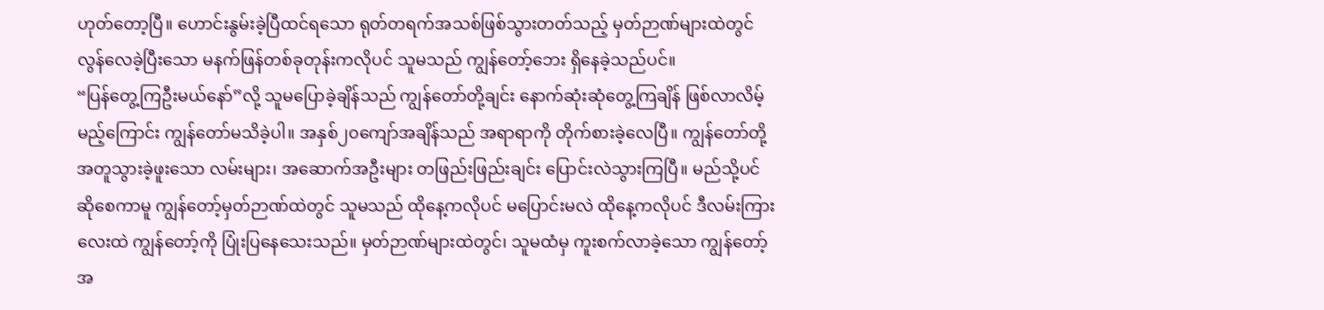ဟုတ်တော့ပြီ။ ဟောင်းနွမ်းခဲ့ပြီထင်ရသော ရုတ်တရက်အသစ်ဖြစ်သွားတတ်သည့် မှတ်ဉာဏ်များထဲတွင် လွန်လေခဲ့ပြီးသော မနက်ဖြန်တစ်ခုတုန်းကလိုပင် သူမသည် ကျွန်တော့်ဘေး ရှိနေခဲ့သည်ပင်။
“ပြန်တွေ့ကြဦးမယ်နော်”လို့ သူမပြောခဲ့ချိန်သည် ကျွန်တော်တို့ချင်း နောက်ဆုံးဆုံတွေ့ကြချိန် ဖြစ်လာလိမ့်မည့်ကြောင်း ကျွန်တော်မသိခဲ့ပါ။ အနှစ်၂၀ကျော်အချိန်သည် အရာရာကို တိုက်စားခဲ့လေပြီ။ ကျွန်တော်တို့ အတူသွားခဲ့ဖူးသော လမ်းများ၊ အဆောက်အဦးများ တဖြည်းဖြည်းချင်း ပြောင်းလဲသွားကြပြီ။ မည်သို့ပင်ဆိုစေကာမူ ကျွန်တော့်မှတ်ဉာဏ်ထဲတွင် သူမသည် ထိုနေ့ကလိုပင် မပြောင်းမလဲ ထိုနေ့ကလိုပင် ဒီလမ်းကြားလေးထဲ ကျွန်တော့်ကို ပြုံးပြနေသေးသည်။ မှတ်ဉာဏ်များထဲတွင်၊ သူမထံမှ ကူးစက်လာခဲ့သော ကျွန်တော့်အ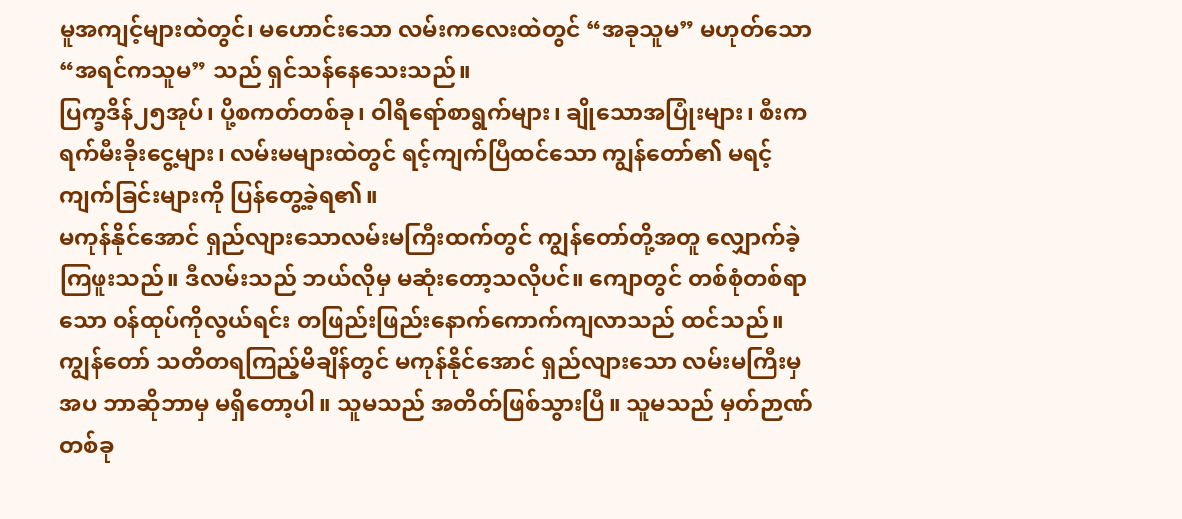မူအကျင့်များထဲတွင်၊ မဟောင်းသော လမ်းကလေးထဲတွင် “အခုသူမ” မဟုတ်သော “အရင်ကသူမ” သည် ရှင်သန်နေသေးသည်။
ပြက္ခဒိန်၂၅အုပ်၊ ပို့စကတ်တစ်ခု၊ ဝါရီရော်စာရွက်များ၊ ချိုသောအပြုံးများ၊ စီးကရက်မီးခိုးငွေ့များ၊ လမ်းမများထဲတွင် ရင့်ကျက်ပြီထင်သော ကျွန်တော်၏ မရင့်ကျက်ခြင်းများကို ပြန်တွေ့ခဲ့ရ၏။
မကုန်နိုင်အောင် ရှည်လျားသောလမ်းမကြီးထက်တွင် ကျွန်တော်တို့အတူ လျှောက်ခဲ့ကြဖူးသည်။ ဒီလမ်းသည် ဘယ်လိုမှ မဆုံးတော့သလိုပင်။ ကျောတွင် တစ်စုံတစ်ရာသော ၀န်ထုပ်ကိုလွယ်ရင်း တဖြည်းဖြည်းနောက်ကောက်ကျလာသည် ထင်သည်။ ကျွန်တော် သတိတရကြည့်မိချိန်တွင် မကုန်နိုင်အောင် ရှည်လျားသော လမ်းမကြီးမှအပ ဘာဆိုဘာမှ မရှိတော့ပါ။ သူမသည် အတိတ်ဖြစ်သွားပြီ။ သူမသည် မှတ်ဉာဏ်တစ်ခု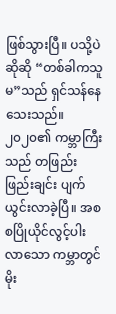ဖြစ်သွားပြီ။ ပသို့ပဲဆိုဆို “တစ်ခါကသူမ”သည် ရှင်သန်နေသေးသည်။
၂၀၂၀၏ ကမ္ဘာကြီးသည် တဖြည်းဖြည်းချင်း ပျက်ယွင်းလာခဲ့ပြီ။ အစစပြိုယိုင်လွင့်ပါးလာသော ကမ္ဘာတွင် မိုး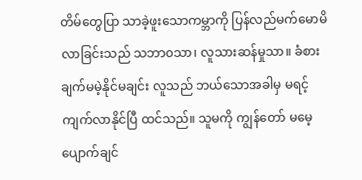တိမ်တွေပြာ သာခဲ့ဖူးသောကမ္ဘာကို ပြန်လည်မက်မောမိလာခြင်းသည် သဘာ၀သာ၊ လူသားဆန်မှုသာ။ ခံစားချက်မမဲ့နိုင်မချင်း လူသည် ဘယ်သောအခါမှ မရင့်ကျက်လာနိုင်ပြီ ထင်သည်။ သူမကို ကျွန်တော် မမေ့ပျောက်ချင်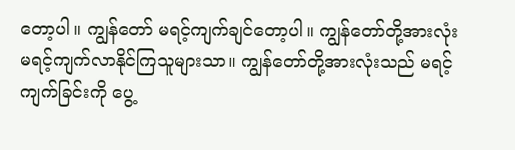တော့ပါ။ ကျွန်တော် မရင့်ကျက်ချင်တော့ပါ။ ကျွန်တော်တို့အားလုံး မရင့်ကျက်လာနိုင်ကြသူများသာ။ ကျွန်တော်တို့အားလုံးသည် မရင့်ကျက်ခြင်းကို ပွေ့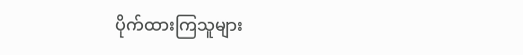ပိုက်ထားကြသူများ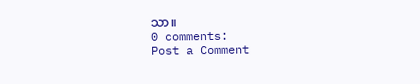သာ။
0 comments:
Post a Comment